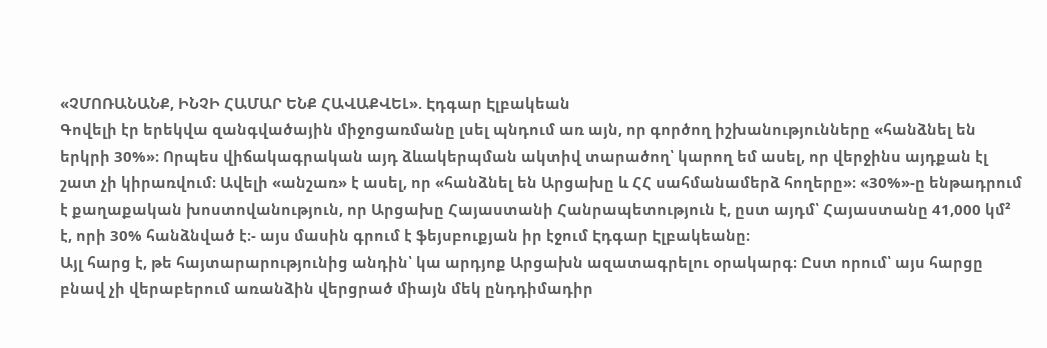«ՉՄՈՌԱՆԱՆՔ, ԻՆՉԻ ՀԱՄԱՐ ԵՆՔ ՀԱՎԱՔՎԵԼ». Էդգար Էլբակեան
Գովելի էր երեկվա զանգվածային միջոցառմանը լսել պնդում առ այն, որ գործող իշխանությունները «հանձնել են երկրի 30%»։ Որպես վիճակագրական այդ ձևակերպման ակտիվ տարածող՝ կարող եմ ասել, որ վերջինս այդքան էլ շատ չի կիրառվում։ Ավելի «անշառ» է ասել, որ «հանձնել են Արցախը և ՀՀ սահմանամերձ հողերը»։ «30%»-ը ենթադրում է քաղաքական խոստովանություն, որ Արցախը Հայաստանի Հանրապետություն է, ըստ այդմ՝ Հայաստանը 41,000 կմ² է, որի 30% հանձնված է։- այս մասին գրում է ֆեյսբուքյան իր էջում Էդգար Էլբակեանը։
Այլ հարց է, թե հայտարարությունից անդին՝ կա արդյոք Արցախն ազատագրելու օրակարգ։ Ըստ որում՝ այս հարցը բնավ չի վերաբերում առանձին վերցրած միայն մեկ ընդդիմադիր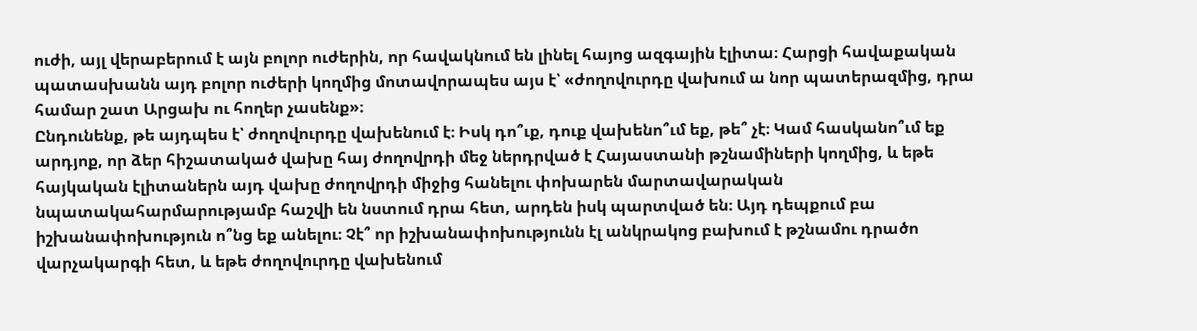ուժի, այլ վերաբերում է այն բոլոր ուժերին, որ հավակնում են լինել հայոց ազգային էլիտա։ Հարցի հավաքական պատասխանն այդ բոլոր ուժերի կողմից մոտավորապես այս է՝ «ժողովուրդը վախում ա նոր պատերազմից, դրա համար շատ Արցախ ու հողեր չասենք»։
Ընդունենք, թե այդպես է՝ ժողովուրդը վախենում է։ Իսկ դո՞ւք, դուք վախենո՞ւմ եք, թե՞ չէ։ Կամ հասկանո՞ւմ եք արդյոք, որ ձեր հիշատակած վախը հայ ժողովրդի մեջ ներդրված է Հայաստանի թշնամիների կողմից, և եթե հայկական էլիտաներն այդ վախը ժողովրդի միջից հանելու փոխարեն մարտավարական նպատակահարմարությամբ հաշվի են նստում դրա հետ, արդեն իսկ պարտված են։ Այդ դեպքում բա իշխանափոխություն ո՞նց եք անելու։ Չէ՞ որ իշխանափոխությունն էլ անկրակոց բախում է թշնամու դրածո վարչակարգի հետ, և եթե ժողովուրդը վախենում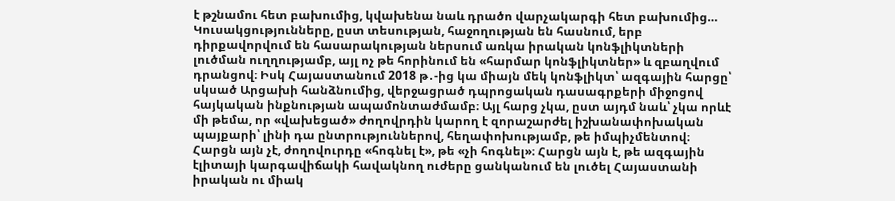է թշնամու հետ բախումից, կվախենա նաև դրածո վարչակարգի հետ բախումից…
Կուսակցությունները, ըստ տեսության, հաջողության են հասնում, երբ դիրքավորվում են հասարակության ներսում առկա իրական կոնֆլիկտների լուծման ուղղությամբ, այլ ոչ թե հորինում են «հարմար կոնֆլիկտներ» և զբաղվում դրանցով։ Իսկ Հայաստանում 2018 թ․-ից կա միայն մեկ կոնֆլիկտ՝ ազգային հարցը՝ սկսած Արցախի հանձնումից, վերջացրած դպրոցական դասագրքերի միջոցով հայկական ինքնության ապամոնտաժմամբ։ Այլ հարց չկա, ըստ այդմ նաև՝ չկա որևէ մի թեմա, որ «վախեցած» ժողովրդին կարող է զորաշարժել իշխանափոխական պայքարի՝ լինի դա ընտրություններով, հեղափոխությամբ, թե իմպիչմենտով։
Հարցն այն չէ, ժողովուրդը «հոգնել է», թե «չի հոգնել»։ Հարցն այն է, թե ազգային էլիտայի կարգավիճակի հավակնող ուժերը ցանկանում են լուծել Հայաստանի իրական ու միակ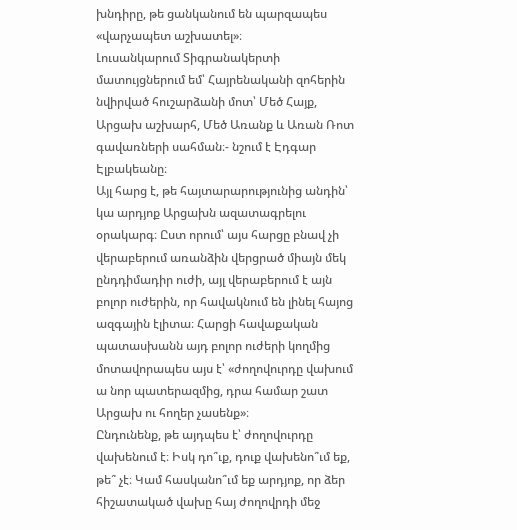խնդիրը, թե ցանկանում են պարզապես «վարչապետ աշխատել»։
Լուսանկարում Տիգրանակերտի մատույցներում եմ՝ Հայրենականի զոհերին նվիրված հուշարձանի մոտ՝ Մեծ Հայք, Արցախ աշխարհ, Մեծ Առանք և Առան Ռոտ գավառների սահման։- նշում է Էդգար Էլբակեանը։
Այլ հարց է, թե հայտարարությունից անդին՝ կա արդյոք Արցախն ազատագրելու օրակարգ։ Ըստ որում՝ այս հարցը բնավ չի վերաբերում առանձին վերցրած միայն մեկ ընդդիմադիր ուժի, այլ վերաբերում է այն բոլոր ուժերին, որ հավակնում են լինել հայոց ազգային էլիտա։ Հարցի հավաքական պատասխանն այդ բոլոր ուժերի կողմից մոտավորապես այս է՝ «ժողովուրդը վախում ա նոր պատերազմից, դրա համար շատ Արցախ ու հողեր չասենք»։
Ընդունենք, թե այդպես է՝ ժողովուրդը վախենում է։ Իսկ դո՞ւք, դուք վախենո՞ւմ եք, թե՞ չէ։ Կամ հասկանո՞ւմ եք արդյոք, որ ձեր հիշատակած վախը հայ ժողովրդի մեջ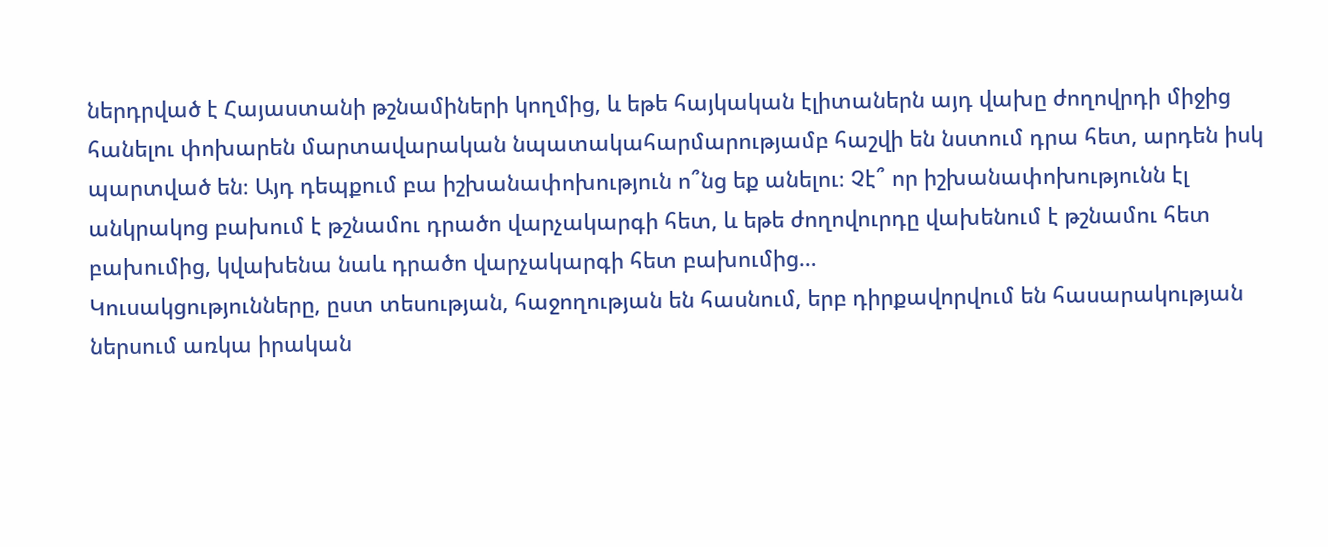ներդրված է Հայաստանի թշնամիների կողմից, և եթե հայկական էլիտաներն այդ վախը ժողովրդի միջից հանելու փոխարեն մարտավարական նպատակահարմարությամբ հաշվի են նստում դրա հետ, արդեն իսկ պարտված են։ Այդ դեպքում բա իշխանափոխություն ո՞նց եք անելու։ Չէ՞ որ իշխանափոխությունն էլ անկրակոց բախում է թշնամու դրածո վարչակարգի հետ, և եթե ժողովուրդը վախենում է թշնամու հետ բախումից, կվախենա նաև դրածո վարչակարգի հետ բախումից…
Կուսակցությունները, ըստ տեսության, հաջողության են հասնում, երբ դիրքավորվում են հասարակության ներսում առկա իրական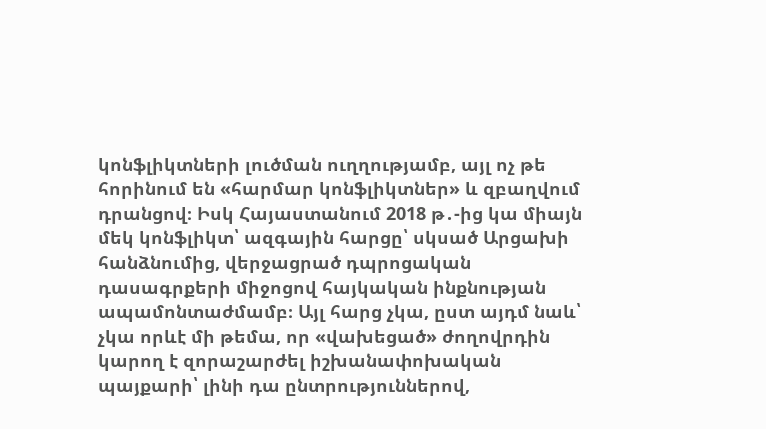կոնֆլիկտների լուծման ուղղությամբ, այլ ոչ թե հորինում են «հարմար կոնֆլիկտներ» և զբաղվում դրանցով։ Իսկ Հայաստանում 2018 թ․-ից կա միայն մեկ կոնֆլիկտ՝ ազգային հարցը՝ սկսած Արցախի հանձնումից, վերջացրած դպրոցական դասագրքերի միջոցով հայկական ինքնության ապամոնտաժմամբ։ Այլ հարց չկա, ըստ այդմ նաև՝ չկա որևէ մի թեմա, որ «վախեցած» ժողովրդին կարող է զորաշարժել իշխանափոխական պայքարի՝ լինի դա ընտրություններով,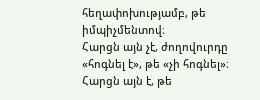հեղափոխությամբ, թե իմպիչմենտով։
Հարցն այն չէ, ժողովուրդը «հոգնել է», թե «չի հոգնել»։ Հարցն այն է, թե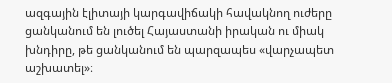ազգային էլիտայի կարգավիճակի հավակնող ուժերը ցանկանում են լուծել Հայաստանի իրական ու միակ խնդիրը, թե ցանկանում են պարզապես «վարչապետ աշխատել»։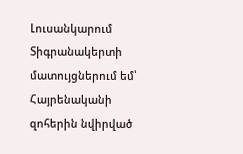Լուսանկարում Տիգրանակերտի մատույցներում եմ՝ Հայրենականի զոհերին նվիրված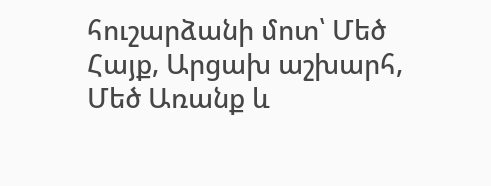հուշարձանի մոտ՝ Մեծ Հայք, Արցախ աշխարհ, Մեծ Առանք և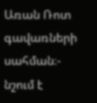Առան Ռոտ գավառների սահման։- նշում է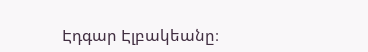Էդգար Էլբակեանը։